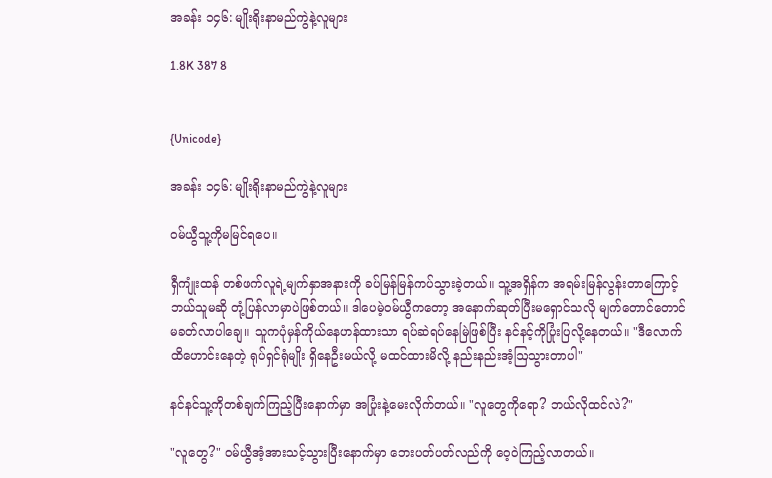အခန်း ၁၄၆: မျိုးရိုးနာမည်ကွဲနဲ့လူများ

1.8K 387 8


{Unicode}

အခန်း ၁၄၆: မျိုးရိုးနာမည်ကွဲနဲ့လူများ

ဝမ်ယွီသူ့ကိုမမြင်ရပေ။

ရှီကျုံးထန် တစ်ဖက်လူရဲ့မျက်နှာအနားကို ခပ်မြန်မြန်ကပ်သွားခဲ့တယ်။ သူ့အရှိန်က အရမ်းမြန်လွန်းတာကြောင့် ဘယ်သူမဆို တုံ့ပြန်လာမှာပဲဖြစ်တယ်။ ဒါပေမဲ့ဝမ်ယွီကတော့ အနောက်ဆုတ်ပြီးမရှောင်သလို မျက်တောင်တောင်မခတ်လာပါချေ။ သူကပုံမှန်ကိုယ်နေဟန်ထားသာ ရပ်ဆဲရပ်နေမြဲဖြစ်ပြီး နင်နင့်ကိုပြုံးပြလို့နေတယ်။ "ဒီလောက်ထိဟောင်းနေတဲ့ ရုပ်ရှင်ရုံမျိုး ရှိနေဦးမယ်လို့ မထင်ထားမိလို့ နည်းနည်းအံ့ဩသွားတာပါ"

နင်နင်သူ့ကိုတစ်ချက်ကြည့်ပြီးနောက်မှာ အပြုံးနဲ့မေးလိုက်တယ်။ "လူတွေကိုရော? ဘယ်လိုထင်လဲ?"

"လူတွေ?" ဝမ်ယွီအံ့အားသင့်သွားပြီးနောက်မှာ ဘေးပတ်ပတ်လည်ကို ဝေ့ဝဲကြည့်လာတယ်။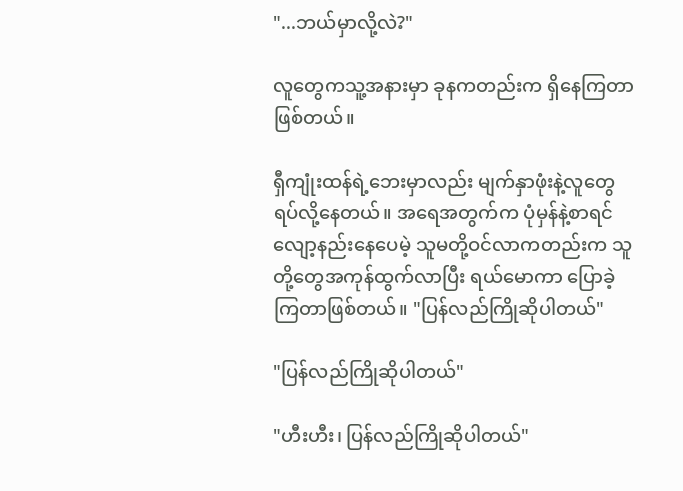"...ဘယ်မှာလို့လဲ?"

လူတွေကသူ့အနားမှာ ခုနကတည်းက ရှိနေကြတာဖြစ်တယ်။

ရှီကျုံးထန်ရဲ့ဘေးမှာလည်း မျက်နှာဖုံးနဲ့လူတွေ ရပ်လို့နေတယ်။ အရေအတွက်က ပုံမှန်နဲ့စာရင် လျော့နည်းနေပေမဲ့ သူမတို့ဝင်လာကတည်းက သူတို့တွေအကုန်ထွက်လာပြီး ရယ်မောကာ ပြောခဲ့ကြတာဖြစ်တယ်။ "ပြန်လည်ကြိုဆိုပါတယ်"

"ပြန်လည်ကြိုဆိုပါတယ်"

"ဟီးဟီး၊ ပြန်လည်ကြိုဆိုပါတယ်"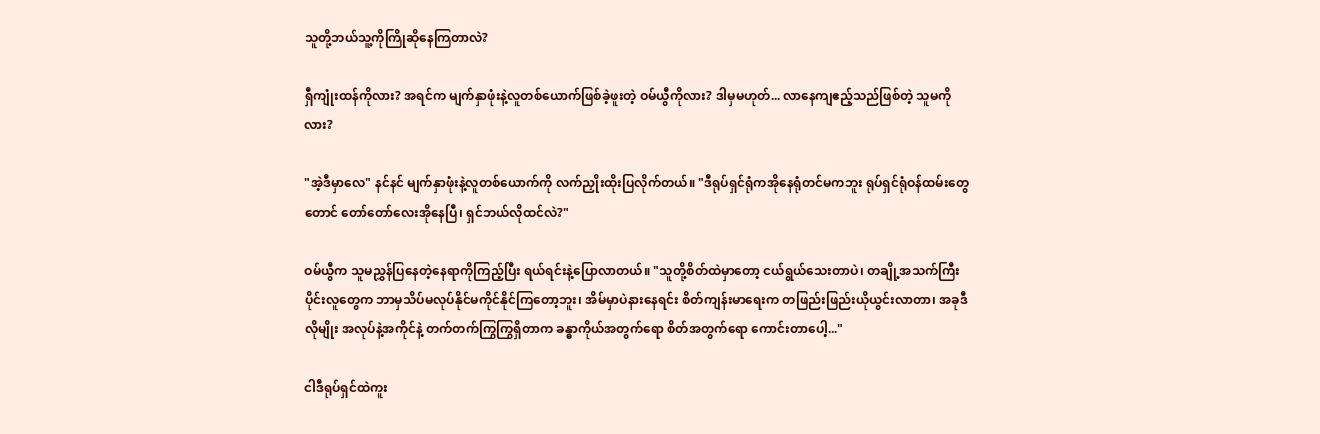သူတို့ဘယ်သူ့ကိုကြိုဆိုနေကြတာလဲ?

ရှီကျုံးထန်ကိုလား? အရင်က မျက်နှာဖုံးနဲ့လူတစ်ယောက်ဖြစ်ခဲ့ဖူးတဲ့ ဝမ်ယွီကိုလား? ဒါမှမဟုတ်... လာနေကျဧည့်သည်ဖြစ်တဲ့ သူမကိုလား?

"အဲ့ဒီမှာလေ" နင်နင် မျက်နှာဖုံးနဲ့လူတစ်ယောက်ကို လက်ညှိုးထိုးပြလိုက်တယ်။ "ဒီရုပ်ရှင်ရုံကအိုနေရုံတင်မကဘူး ရုပ်ရှင်ရုံဝန်ထမ်းတွေတောင် တော်တော်လေးအိုနေပြီ၊ ရှင်ဘယ်လိုထင်လဲ?"

ဝမ်ယွီက သူမညွှန်ပြနေတဲ့နေရာကိုကြည့်ပြီး ရယ်ရင်းနဲ့ပြောလာတယ်။ "သူတို့စိတ်ထဲမှာတော့ ငယ်ရွယ်သေးတာပဲ၊ တချို့အသက်ကြီးပိုင်းလူတွေက ဘာမှသိပ်မလုပ်နိုင်မကိုင်နိုင်ကြတော့ဘူး၊ အိမ်မှာပဲနားနေရင်း စိတ်ကျန်းမာရေးက တဖြည်းဖြည်းယိုယွင်းလာတာ၊ အခုဒီလိုမျိုး အလုပ်နဲ့အကိုင်နဲ့ တက်တက်ကြွကြွရှိတာက ခန္ဓာကိုယ်အတွက်ရော စိတ်အတွက်ရော ကောင်းတာပေါ့..."

ငါဒီရုပ်ရှင်ထဲကူး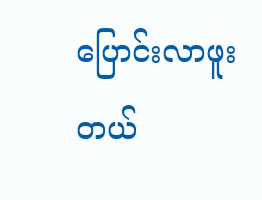ပြောင်းလာဖူးတယ်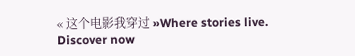« 这个电影我穿过 »Where stories live. Discover now